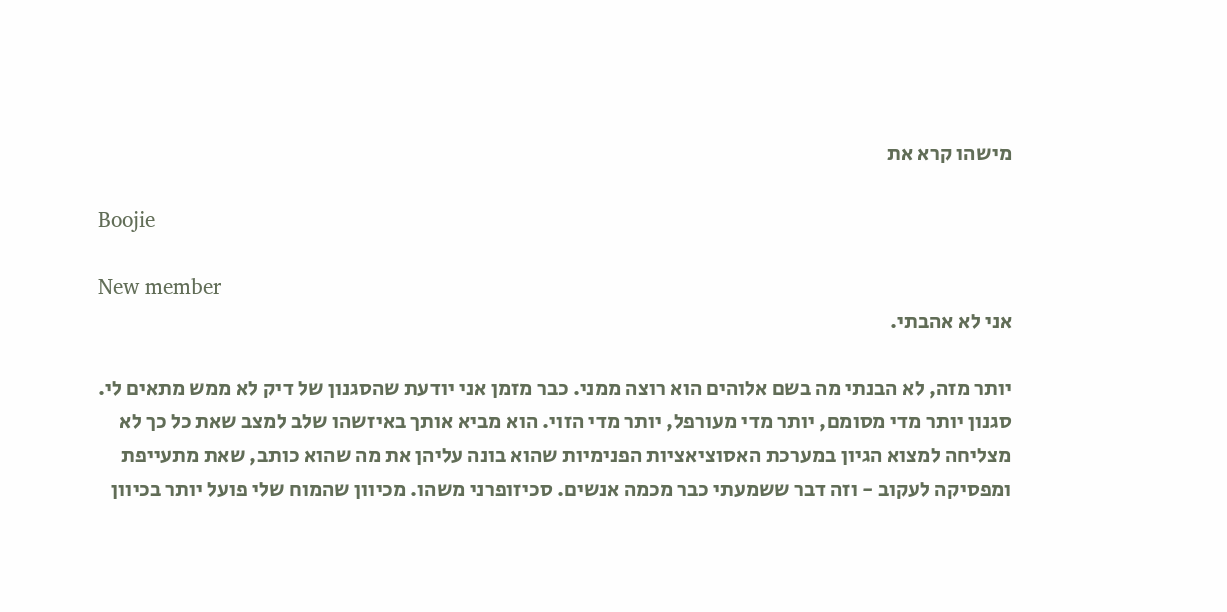מישהו קרא את

Boojie

New member
אני לא אהבתי.

יותר מזה, לא הבנתי מה בשם אלוהים הוא רוצה ממני. כבר מזמן אני יודעת שהסגנון של דיק לא ממש מתאים לי. סגנון יותר מדי מסומם, יותר מדי מעורפל, יותר מדי הזוי. הוא מביא אותך באיזשהו שלב למצב שאת כל כך לא מצליחה למצוא הגיון במערכת האסוציאציות הפנימיות שהוא בונה עליהן את מה שהוא כותב, שאת מתעייפת ומפסיקה לעקוב - וזה דבר ששמעתי כבר מכמה אנשים. סכיזופרני משהו. מכיוון שהמוח שלי פועל יותר בכיוון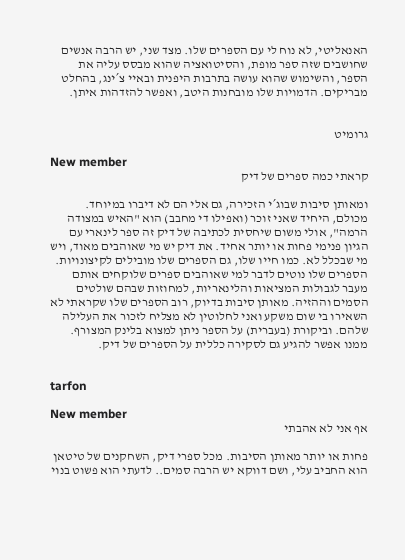האנאליטי, לא נוח לי עם הספרים שלו. מצד שני, יש הרבה אנשים שחושבים שזה ספר מופת, והסיטואציה שהוא מבסס עליה את הספר, והשימוש שהוא עושה בתרבות היפנית ובאיי צ´ינג, בהחלט מבריקים. הדמויות שלו מובחנות היטב, ואפשר להזדהות איתן.


גרומיט

New member
קראתי כמה ספרים של דיק

ומאותן סיבות שבוג´י הזכירה, גם אלי הם לא דיברו במיוחד. מכולם, היחיד שאני זוכר (ואפילו די מחבב) הוא "האיש במצודה הרמה", אולי משום שיחסית לכתיבה של דיק זה ספר לינארי עם הגיון פנימי פחות או יותר אחיד. את דיק יש מי שאוהבים מאוד, ויש מי שבכלל לא. כמו חייו שלו, גם הספרים שלו מובילים לקיצונויות. הספרים שלו נוטים לדבר למי שאוהבים ספרים שלוקחים אותם מעבר לגבולות המציאות והלינאריות, למחוזות שבהם שולטים הסמים וההזיה. מאותן סיבות בדיוק, רוב הספרים שלו שקראתי לא השאירו בי שום משקע ואני לחלוטין לא מצליח לזכור את העלילה שלהם. וביקורת (בעברית) על הספר ניתן למצוא בלינק המצורף. ממנו אפשר להגיע גם לסקירה כללית על הספרים של דיק.


tarfon

New member
אף אני לא אהבתי

פחות או יותר מאותן הסיבות. מכל ספרי דיק, השחקנים של טיטאן הוא החביב עלי, ושם דווקא יש הרבה סמים.. לדעתי הוא פשוט בנוי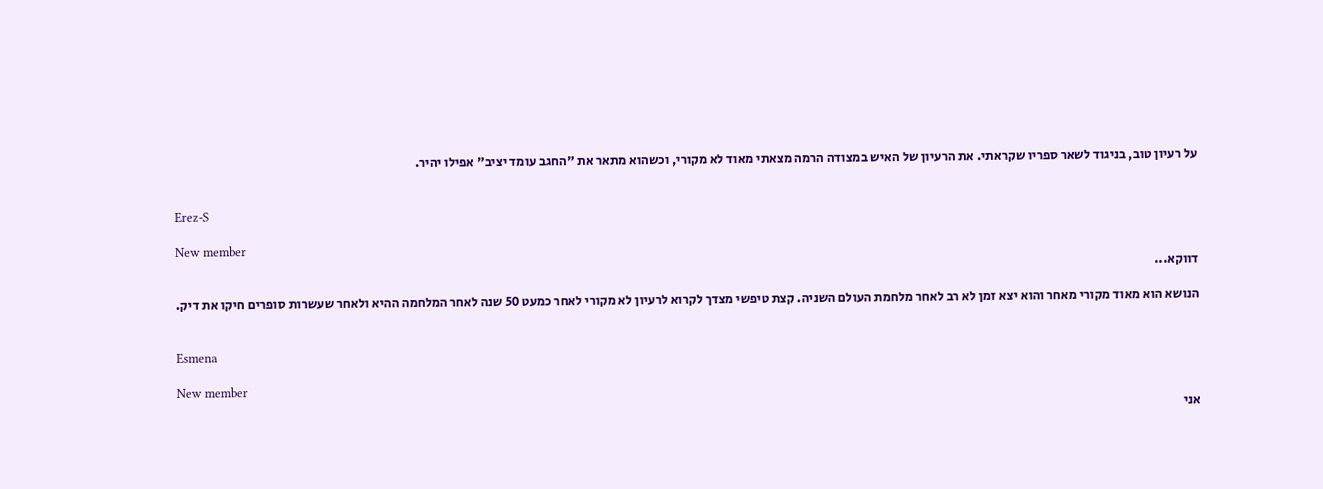על רעיון טוב, בניגוד לשאר ספריו שקראתי. את הרעיון של האיש במצודה הרמה מצאתי מאוד לא מקורי, וכשהוא מתאר את "החגב עומד יציב" אפילו יהיר.


Erez-S

New member
דווקא...

הנושא הוא מאוד מקורי מאחר והוא יצא זמן לא רב לאחר מלחמת העולם השניה. קצת טיפשי מצדך לקרוא לרעיון לא מקורי לאחר כמעט 50 שנה לאחר המלחמה ההיא ולאחר שעשרות סופרים חיקו את דיק.


Esmena

New member
אני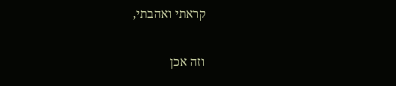קראתי ואהבתי,

וזה אכן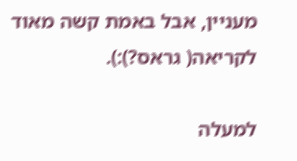מעניין, אבל באמת קשה מאוד לקריאה( גראס?):).

למעלה